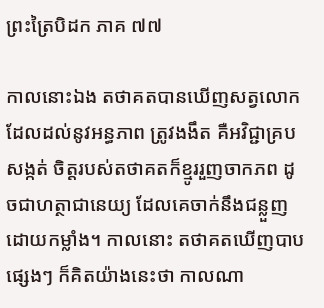ព្រះត្រៃបិដក ភាគ ៧៧

កាលនោះឯង តថាគតបានឃើញសត្វលោក ដែលដល់នូវអន្ធភាព ត្រូវងងឹត គឺអវិជ្ជាគ្របសង្កត់ ចិត្តរបស់តថាគតក៏ខ្មូររួញចាកភព ដូចជាហត្ថាជានេយ្យ ដែលគេចាក់នឹងជន្លួញដោយកម្លាំង។ កាលនោះ តថាគតឃើញបាបផ្សេងៗ ក៏គិតយ៉ាងនេះថា កាលណា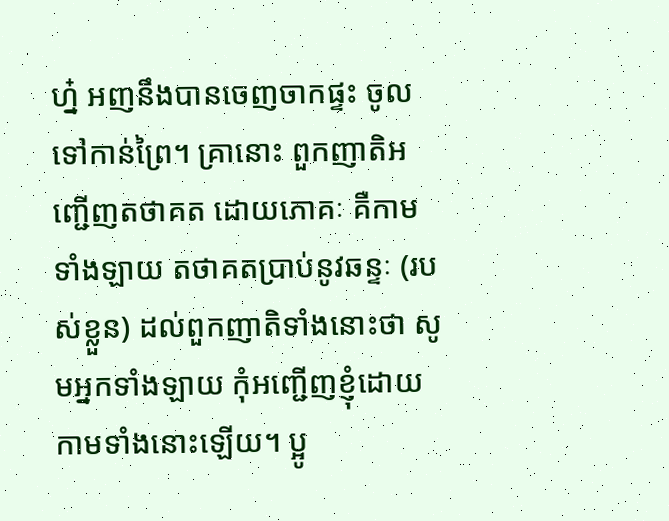ហ្ន៎ អញនឹងបានចេញចាកផ្ទះ ចូលទៅកាន់ព្រៃ។ គ្រានោះ ពួកញាតិអញ្ជើញតថាគត ដោយភោគៈ គឺកាមទាំងឡាយ តថាគតប្រាប់នូវឆន្ទៈ (របស់ខ្លួន) ដល់ពួកញាតិទាំងនោះថា សូមអ្នកទាំងឡាយ កុំអញ្ជើញខ្ញុំដោយកាមទាំងនោះឡើយ។ ប្អូ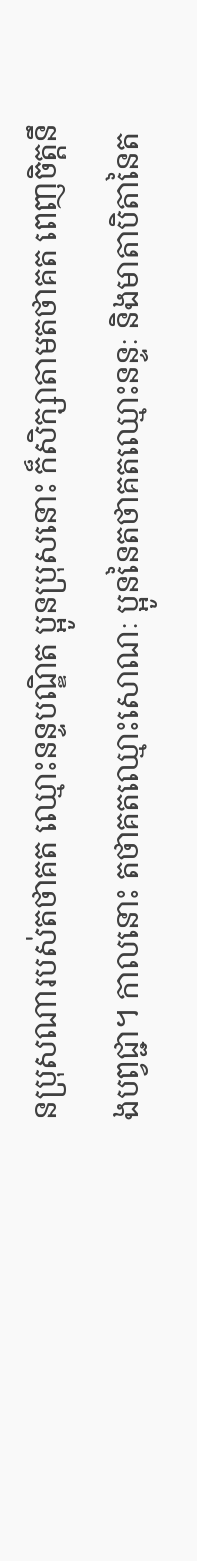នប្រុសណារបស់តថាគត ឈ្មោះនន្ទបណ្ឌិត ប្អូនប្រុសនោះ ក៏សិក្សាតាមតថាគត ពេញចិត្តនឹងបព្វជ្ជា។ កាលនោះ តថាគតឈ្មោះសោណៈ ប្អូននៃតថាគតឈ្មោះនន្ទៈ និងមាតាបិតានៃត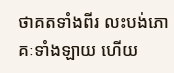ថាគតទាំងពីរ លះបង់ភោគៈទាំងឡាយ ហើយ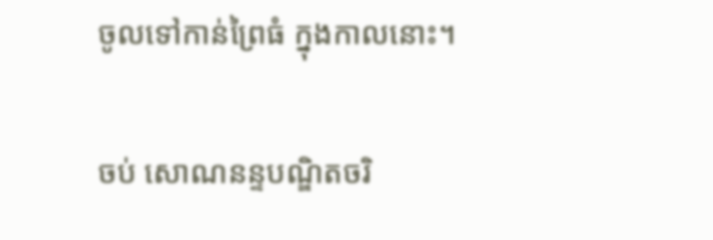ចូលទៅកាន់ព្រៃធំ ក្នុងកាលនោះ។

ចប់ សោណនន្ទបណ្ឌិតចរិ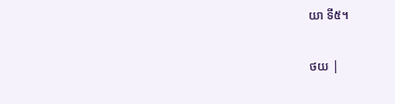យា ទី៥។

ថយ |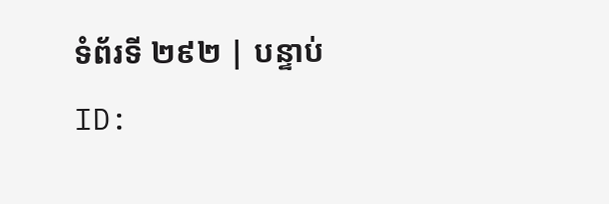ទំព័រទី ២៩២ | បន្ទាប់
ID: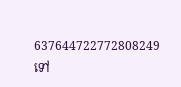637644722772808249
ទៅ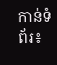កាន់ទំព័រ៖